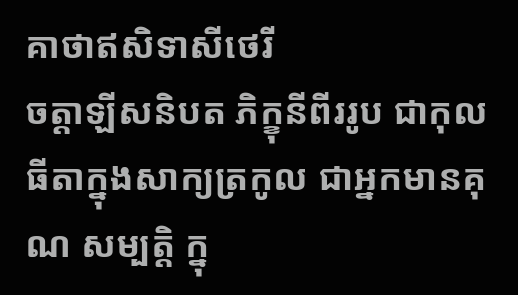គាថាឥសិទាសីថេរី
ចត្តាឡីសនិបត ភិក្ខុនីពីររូប ជាកុលធីតាក្នុងសាក្យត្រកូល ជាអ្នកមានគុណ សម្បត្តិ ក្នុ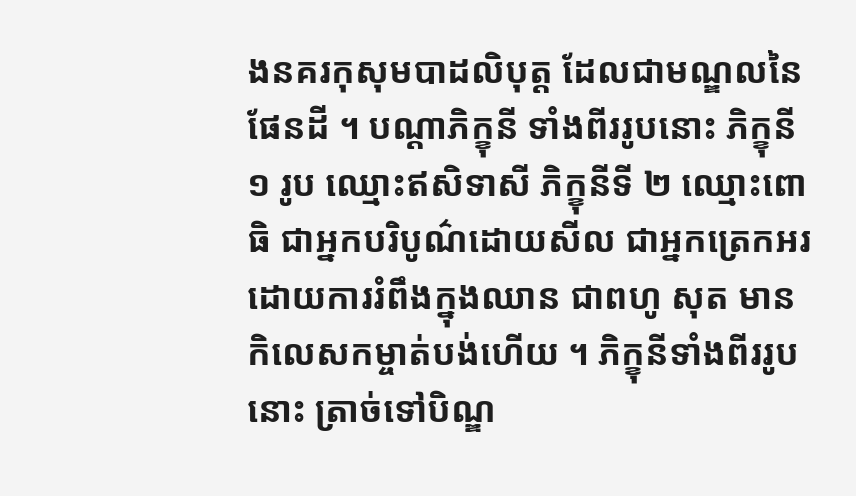ងនគរកុសុមបាដលិបុត្ត ដែលជាមណ្ឌលនៃផែនដី ។ បណ្តាភិក្ខុនី ទាំងពីររូបនោះ ភិក្ខុនី ១ រូប ឈ្មោះឥសិទាសី ភិក្ខុនីទី ២ ឈ្មោះពោធិ ជាអ្នកបរិបូណ៌ដោយសីល ជាអ្នកត្រេកអរដោយការរំពឹងក្នុងឈាន ជាពហូ សុត មានកិលេសកម្ចាត់បង់ហើយ ។ ភិក្ខុនីទាំងពីររូបនោះ ត្រាច់ទៅបិណ្ឌ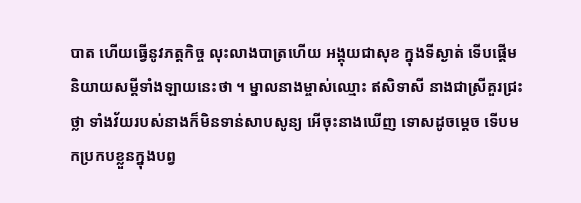បាត ហើយធ្វើនូវភត្តកិច្ច លុះលាងបាត្រហើយ អង្គុយជាសុខ ក្នុងទីស្ងាត់ ទើបផ្តើមនិយាយសម្តីទាំងឡាយនេះថា ។ ម្នាលនាងម្ចាស់ឈ្មោះ ឥសិទាសី នាងជាស្រីគួរជ្រះថ្លា ទាំងវ័យរបស់នាងក៏មិនទាន់សាបសូន្យ អើចុះនាងឃើញ ទោសដូចម្តេច ទើបមកប្រកបខ្លួនក្នុងបព្វ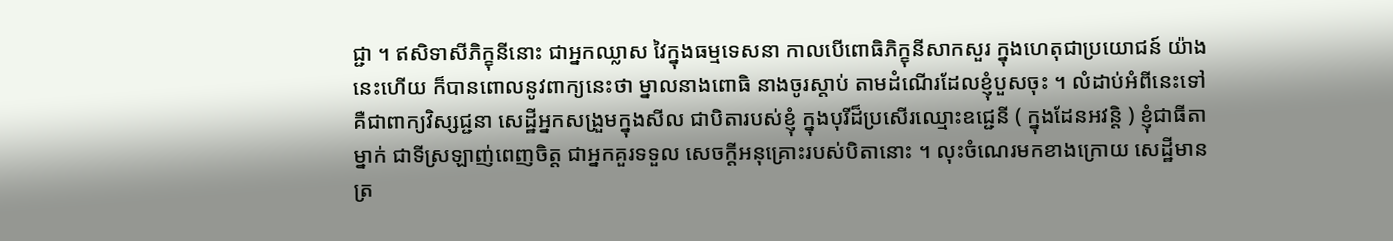ជ្ជា ។ ឥសិទាសីភិក្ខុនីនោះ ជាអ្នកឈ្លាស វៃក្នុងធម្មទេសនា កាលបើពោធិភិក្ខុនីសាកសួរ ក្នុងហេតុជាប្រយោជន៍ យ៉ាងនេះហើយ ក៏បានពោលនូវពាក្យនេះថា ម្នាលនាងពោធិ នាងចូរស្តាប់ តាមដំណើរដែលខ្ញុំបួសចុះ ។ លំដាប់អំពីនេះទៅ គឺជាពាក្យវិស្សជ្ជនា សេដ្ឋីអ្នកសង្រួមក្នុងសីល ជាបិតារបស់ខ្ញុំ ក្នុងបុរីដ៏ប្រសើរឈ្មោះឧជ្ជេនី ( ក្នុងដែនអវន្តិ ) ខ្ញុំជាធីតាម្នាក់ ជាទីស្រឡាញ់ពេញចិត្ត ជាអ្នកគួរទទួល សេចក្តីអនុគ្រោះរបស់បិតានោះ ។ លុះចំណេរមកខាងក្រោយ សេដ្ឋីមាន ត្រ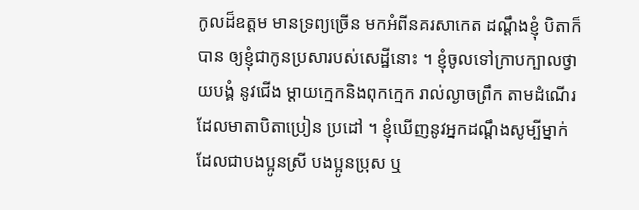កូលដ៏ឧត្តម មានទ្រព្យច្រើន មកអំពីនគរសាកេត ដណ្តឹងខ្ញុំ បិតាក៏បាន ឲ្យខ្ញុំជាកូនប្រសារបស់សេដ្ឋីនោះ ។ ខ្ញុំចូលទៅក្រាបក្បាលថ្វាយបង្គំ នូវជើង ម្តាយក្មេកនិងពុកក្មេក រាល់ល្ងាចព្រឹក តាមដំណើរដែលមាតាបិតាប្រៀន ប្រដៅ ។ ខ្ញុំឃើញនូវអ្នកដណ្តឹងសូម្បីម្នាក់ដែលជាបងប្អូនស្រី បងប្អូនប្រុស ឬ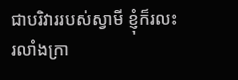ជាបរិវាររបស់ស្វាមី ខ្ញុំក៏រលះរលាំងក្រា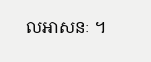លអាសនៈ ។